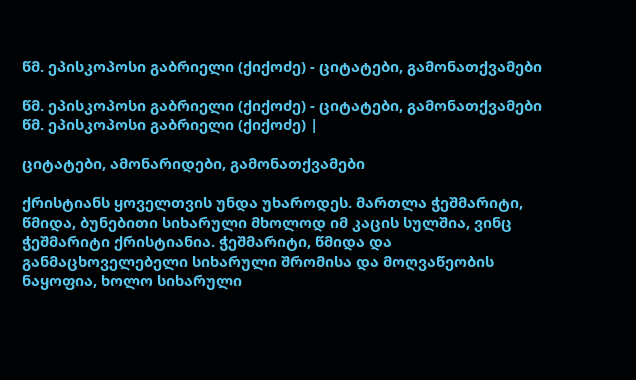წმ. ეპისკოპოსი გაბრიელი (ქიქოძე) - ციტატები, გამონათქვამები

წმ. ეპისკოპოსი გაბრიელი (ქიქოძე) - ციტატები, გამონათქვამები წმ. ეპისკოპოსი გაბრიელი (ქიქოძე) |

ციტატები, ამონარიდები, გამონათქვამები

ქრისტიანს ყოველთვის უნდა უხაროდეს. მართლა ჭეშმარიტი, წმიდა, ბუნებითი სიხარული მხოლოდ იმ კაცის სულშია, ვინც ჭეშმარიტი ქრისტიანია. ჭეშმარიტი, წმიდა და განმაცხოველებელი სიხარული შრომისა და მოღვაწეობის ნაყოფია, ხოლო სიხარული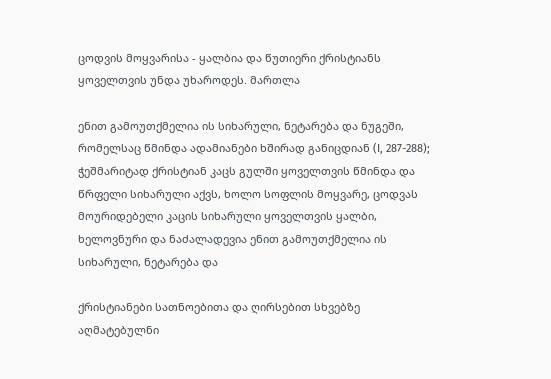ცოდვის მოყვარისა - ყალბია და წუთიერი ქრისტიანს ყოველთვის უნდა უხაროდეს. მართლა

ენით გამოუთქმელია ის სიხარული, ნეტარება და ნუგეში, რომელსაც წმინდა ადამიანები ხშირად განიცდიან (I, 287-288); ჭეშმარიტად ქრისტიან კაცს გულში ყოველთვის წმინდა და წრფელი სიხარული აქვს, ხოლო სოფლის მოყვარე, ცოდვას მოურიდებელი კაცის სიხარული ყოველთვის ყალბი, ხელოვნური და ნაძალადევია ენით გამოუთქმელია ის სიხარული, ნეტარება და

ქრისტიანები სათნოებითა და ღირსებით სხვებზე აღმატებულნი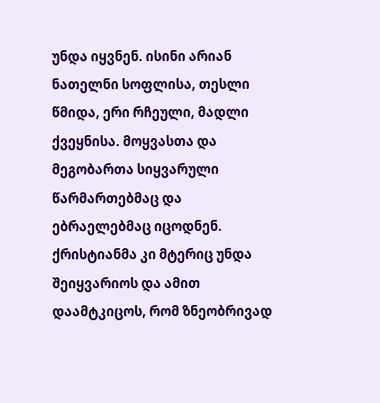უნდა იყვნენ. ისინი არიან ნათელნი სოფლისა, თესლი წმიდა, ერი რჩეული, მადლი ქვეყნისა. მოყვასთა და მეგობართა სიყვარული წარმართებმაც და ებრაელებმაც იცოდნენ. ქრისტიანმა კი მტერიც უნდა შეიყვარიოს და ამით დაამტკიცოს, რომ ზნეობრივად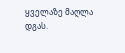ყველაზე მაღლა დგას.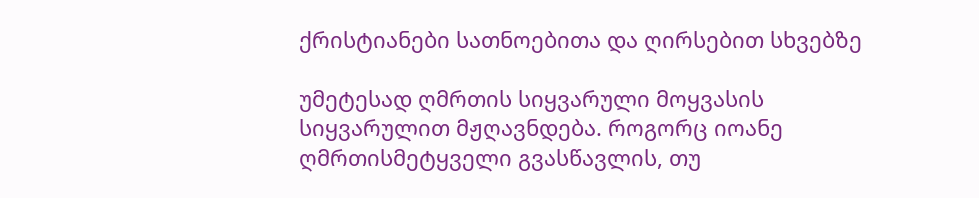ქრისტიანები სათნოებითა და ღირსებით სხვებზე

უმეტესად ღმრთის სიყვარული მოყვასის სიყვარულით მჟღავნდება. როგორც იოანე ღმრთისმეტყველი გვასწავლის, თუ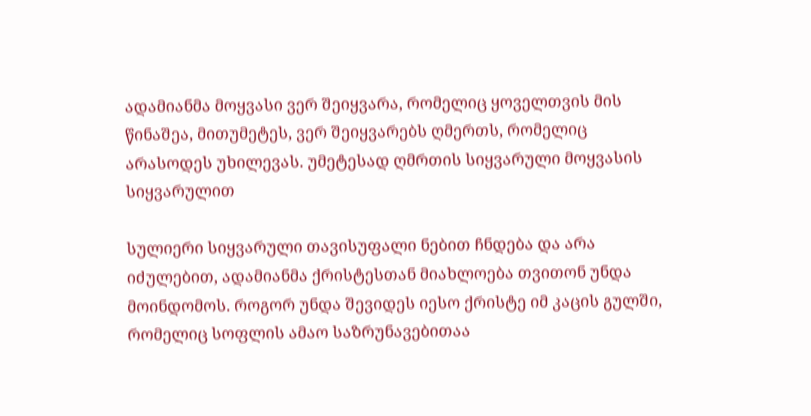ადამიანმა მოყვასი ვერ შეიყვარა, რომელიც ყოველთვის მის წინაშეა, მითუმეტეს, ვერ შეიყვარებს ღმერთს, რომელიც არასოდეს უხილევას. უმეტესად ღმრთის სიყვარული მოყვასის სიყვარულით

სულიერი სიყვარული თავისუფალი ნებით ჩნდება და არა იძულებით, ადამიანმა ქრისტესთან მიახლოება თვითონ უნდა მოინდომოს. როგორ უნდა შევიდეს იესო ქრისტე იმ კაცის გულში, რომელიც სოფლის ამაო საზრუნავებითაა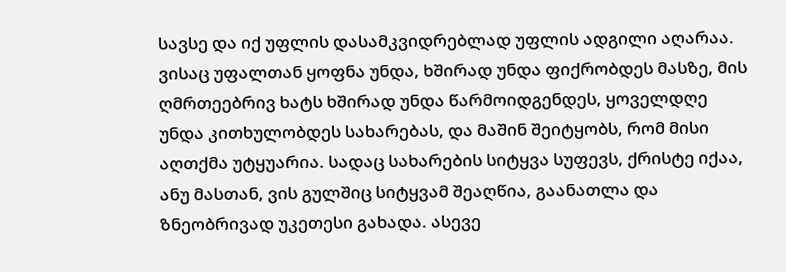სავსე და იქ უფლის დასამკვიდრებლად უფლის ადგილი აღარაა. ვისაც უფალთან ყოფნა უნდა, ხშირად უნდა ფიქრობდეს მასზე, მის ღმრთეებრივ ხატს ხშირად უნდა წარმოიდგენდეს, ყოველდღე უნდა კითხულობდეს სახარებას, და მაშინ შეიტყობს, რომ მისი აღთქმა უტყუარია. სადაც სახარების სიტყვა სუფევს, ქრისტე იქაა, ანუ მასთან, ვის გულშიც სიტყვამ შეაღწია, გაანათლა და ზნეობრივად უკეთესი გახადა. ასევე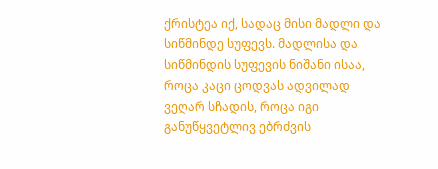ქრისტეა იქ, სადაც მისი მადლი და სიწმინდე სუფევს. მადლისა და სიწმინდის სუფევის ნიშანი ისაა, როცა კაცი ცოდვას ადვილად ვეღარ სჩადის, როცა იგი განუწყვეტლივ ებრძვის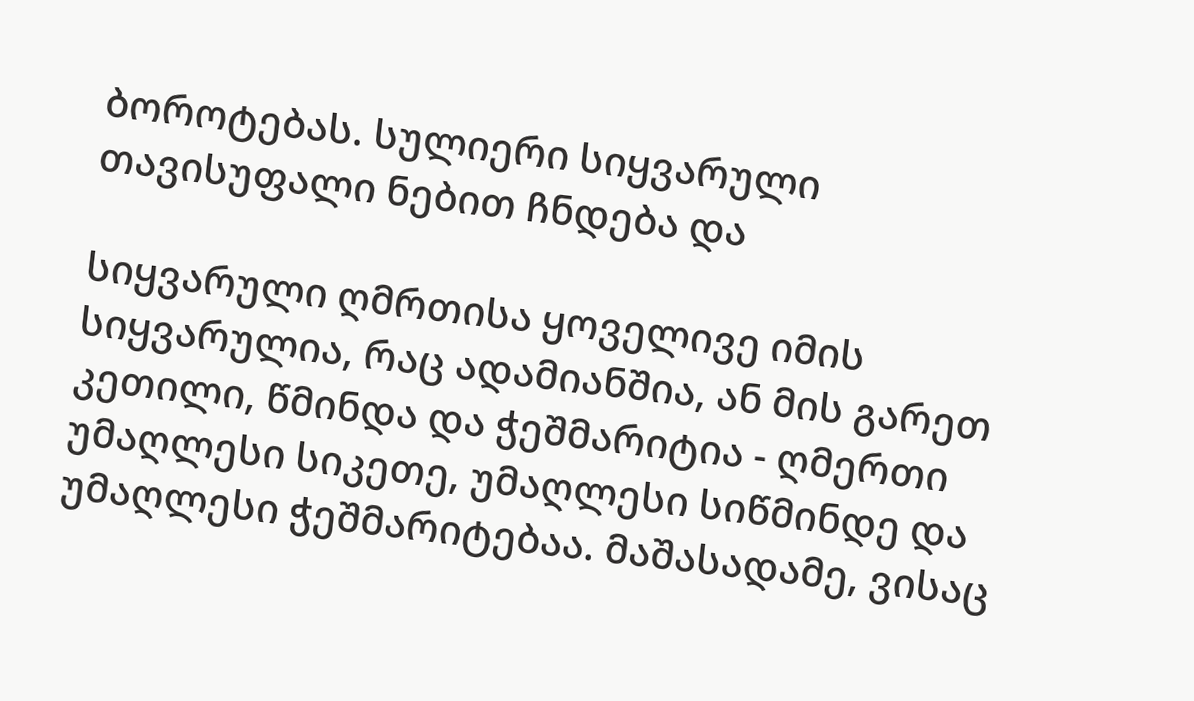ბოროტებას. სულიერი სიყვარული თავისუფალი ნებით ჩნდება და

სიყვარული ღმრთისა ყოველივე იმის სიყვარულია, რაც ადამიანშია, ან მის გარეთ კეთილი, წმინდა და ჭეშმარიტია - ღმერთი უმაღლესი სიკეთე, უმაღლესი სიწმინდე და უმაღლესი ჭეშმარიტებაა. მაშასადამე, ვისაც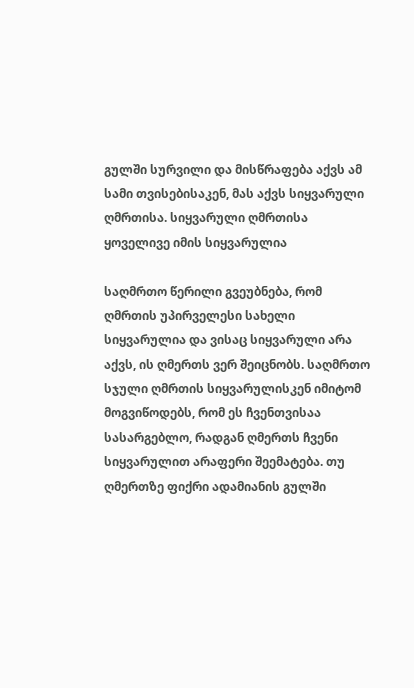გულში სურვილი და მისწრაფება აქვს ამ სამი თვისებისაკენ, მას აქვს სიყვარული ღმრთისა. სიყვარული ღმრთისა ყოველივე იმის სიყვარულია

საღმრთო წერილი გვეუბნება, რომ ღმრთის უპირველესი სახელი სიყვარულია და ვისაც სიყვარული არა აქვს, ის ღმერთს ვერ შეიცნობს. საღმრთო სჯული ღმრთის სიყვარულისკენ იმიტომ მოგვიწოდებს, რომ ეს ჩვენთვისაა სასარგებლო, რადგან ღმერთს ჩვენი სიყვარულით არაფერი შეემატება. თუ ღმერთზე ფიქრი ადამიანის გულში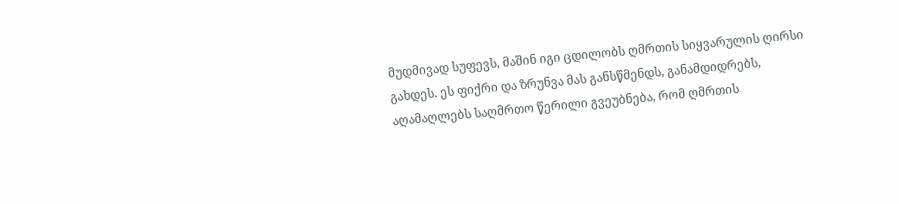მუდმივად სუფევს, მაშინ იგი ცდილობს ღმრთის სიყვარულის ღირსი გახდეს. ეს ფიქრი და ზრუნვა მას განსწმენდს, განამდიდრებს, აღამაღლებს საღმრთო წერილი გვეუბნება, რომ ღმრთის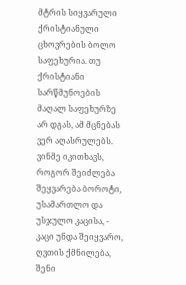მტრის სიყვარული ქრისტიანული ცხოვრების ბოლო საფეხურია. თუ ქრისტიანი სარწმუნოების მაღალ საფეხურზე არ დგას, ამ მცნებას ვერ აღასრულებს. ვინმე იკითხავს, როგორ შეიძლება შეყვარება ბოროტი, უსამართლო და უსჯულო კაცისა, - კაცი უნდა შეიყვარო, ღვთის ქმნილება, შენი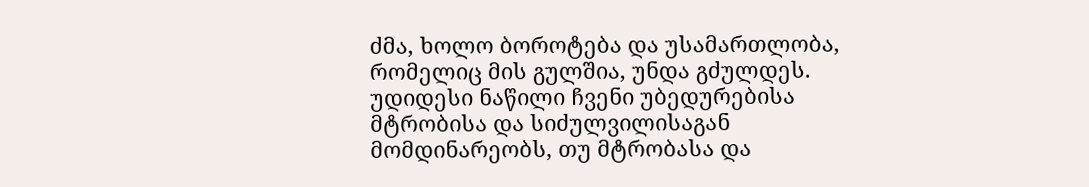ძმა, ხოლო ბოროტება და უსამართლობა, რომელიც მის გულშია, უნდა გძულდეს. უდიდესი ნაწილი ჩვენი უბედურებისა მტრობისა და სიძულვილისაგან მომდინარეობს, თუ მტრობასა და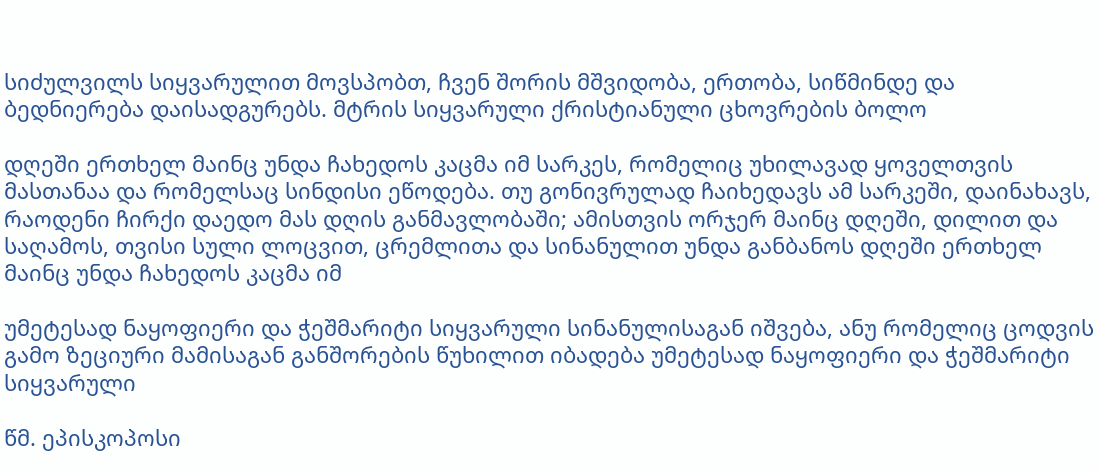სიძულვილს სიყვარულით მოვსპობთ, ჩვენ შორის მშვიდობა, ერთობა, სიწმინდე და ბედნიერება დაისადგურებს. მტრის სიყვარული ქრისტიანული ცხოვრების ბოლო

დღეში ერთხელ მაინც უნდა ჩახედოს კაცმა იმ სარკეს, რომელიც უხილავად ყოველთვის მასთანაა და რომელსაც სინდისი ეწოდება. თუ გონივრულად ჩაიხედავს ამ სარკეში, დაინახავს, რაოდენი ჩირქი დაედო მას დღის განმავლობაში; ამისთვის ორჯერ მაინც დღეში, დილით და საღამოს, თვისი სული ლოცვით, ცრემლითა და სინანულით უნდა განბანოს დღეში ერთხელ მაინც უნდა ჩახედოს კაცმა იმ

უმეტესად ნაყოფიერი და ჭეშმარიტი სიყვარული სინანულისაგან იშვება, ანუ რომელიც ცოდვის გამო ზეციური მამისაგან განშორების წუხილით იბადება უმეტესად ნაყოფიერი და ჭეშმარიტი სიყვარული

წმ. ეპისკოპოსი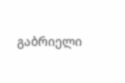გაბრიელი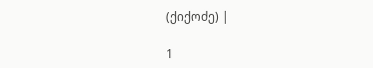(ქიქოძე) |

1